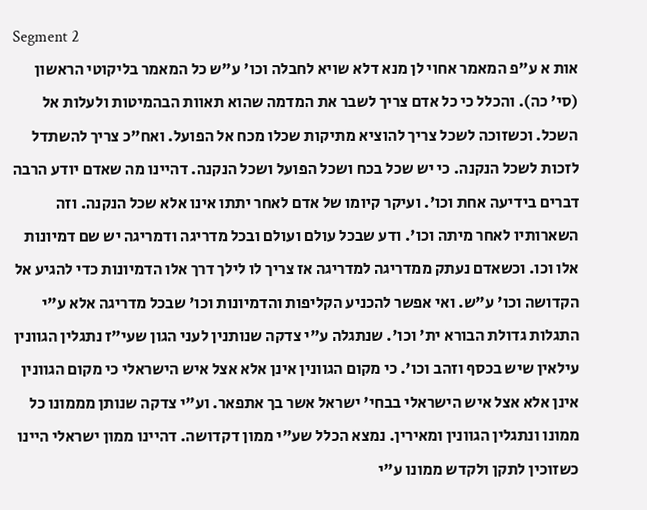Segment 2
אות א ע"פ המאמר אחוי לן מנא דלא שויא לחבלה וכו' ע"ש כל המאמר בליקוטי הראשון (סי' כה). והכלל כי כל אדם צריך לשבר את המדמה שהוא תאוות הבהמיטות ולעלות אל השכל. וכשזוכה לשכל צריך להוציא מתיקות שכלו מכח אל הפועל. ואח"כ צריך להשתדל לזכות לשכל הנקנה. כי יש שכל בכח ושכל הפועל ושכל הנקנה. דהיינו מה שאדם יודע הרבה דברים בידיעה אחת וכו'. ועיקר קיומו של אדם לאחר יתתו אינו אלא שכל הנקנה. וזה השארותיו לאחר מיתה וכו'. ודע שבכל עולם ועולם ובכל מדריגה ודמריגה יש שם דמיונות אלו וכו. וכשאדם נעתק ממדריגה למדריגה אז צריך לו לילך דרך אלו הדמיונות כדי להגיע אל הקדושה וכו' ע"ש. ואי אפשר להכניע הקליפות והדמיונות וכו' שבכל מדריגה אלא ע"י התגלות גדולת הבורא ית' וכו'. שנתגלה ע"י צדקה שנותנין לעני הגון שעי"ז נתגלין הגוונין עילאין שיש בכסף וזהב וכו'. כי מקום הגוונין אינן אלא אצל איש הישראלי כי מקום הגוונין אינן אלא אצל איש הישראלי בבחי' ישראל אשר בך אתפאר. וע"י צדקה שנותן מממונו כל ממונו ונתגלין הגוונין ומאירין. נמצא הכלל שע"י ממון דקדושה. דהיינו ממון ישראלי היינו כשזוכין לתקן ולקדש ממונו ע"י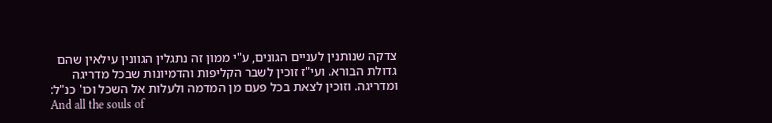צדקה שנותנין לעניים הגונים, ע"י ממון זה נתגלין הגוונין עילאין שהם גדולת הבורא. ועי"ז זוכין לשבר הקליפות והדמיונות שבכל מדריגה ומדריגה. וזוכין לצאת בכל פעם מן המדמה ולעלות אל השכל וכו' כנ"ל:
And all the souls of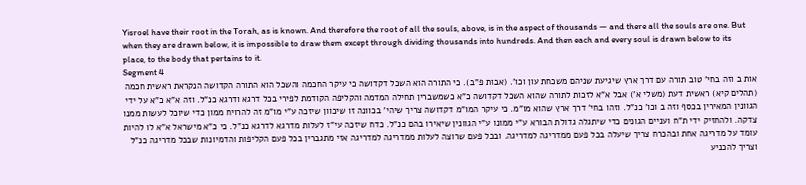Yisroel have their root in the Torah, as is known. And therefore the root of all the souls, above, is in the aspect of thousands — and there all the souls are one. But when they are drawn below, it is impossible to draw them except through dividing thousands into hundreds. And then each and every soul is drawn below to its place, to the body that pertains to it.
Segment 4
אות ב וזה בחי' טוב תורה עם דרך ארץ שיגיעת שניהם משכחת עון וכו'. (אבות פ"ב). כי התורה הוא השכל דקדושה כי עיקר החכמה והשכל הוא התורה הקדושה הנקראת ראשית חכמה (תהלים קיא) ראשית דעת (משלי א') אבל א"א לזכות לתורה שהוא השכל דקדושה כ"א כשמשברין תחילה המדמה והקליפה הקודמת לפירי בכל דרגא ודרגא כנ"ל. וזה א"א כ"א על ידי הגוונין המאירין בכסף וזה ב וכו' כנ"ל. וזהו בחי' דרך ארץ שהוא מו"מ. כי עיקר המו"מ דקדושה צריך שיהי' בכוונה זו שיכוון שיזכה ע"י מו"מ זה להרויח ממון כדי שיוכל לעשות ממנו צדקה. ולהחזיק ידי ת"ח ועניים הגונים כדי שיתגלה גדולת הבורא ע"י ממונו ע"י הגוונין שיאירו בהם כנ"ל. כדח שיזכה עי"ז לעלות מדרגא לדרגא כנ"ל. כי כ"א מישראל א"א לו להיות עומד על מדריגה אחת ובהכרח צריך שיעלה בכל פעם ממדריגה למדריגה. ובכל פעם שרוצה לעלות ממדריגה למדריגה אזי מתגברין בכל פעם הקליפות והדמיונות שבכל מדריגה כנ"ל וצריך להכניע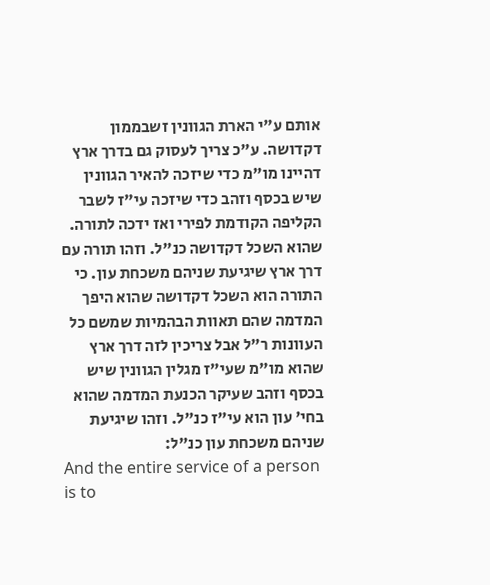אותם ע"י הארת הגוונין זשבממון דקדושה. ע"כ צריך לעסוק גם בדרך ארץ דהיינו מו"מ כדי שיזכה להאיר הגוונין שיש בכסף וזהב כדי שיזכה עי"ז לשבר הקליפה הקודמת לפירי ואז ידכה לתורה. שהוא השכל דקדושה כנ"ל. וזהו תורה עם דרך ארץ שיגיעת שניהם משכחת עון. כי התורה הוא השכל דקדושה שהוא היפך המדמה שהם תאוות הבהמיות שמשם כל העוונות ר"ל אבל צריכין לזה דרך ארץ שהוא מו"מ שעי"ז מגלין הגוונין שיש בכסף וזהב שעיקר הכנעת המדמה שהוא בחי' עון הוא עי"ז כנ"ל. וזהו שיגיעת שניהם משכחת עון כנ"ל:
And the entire service of a person is to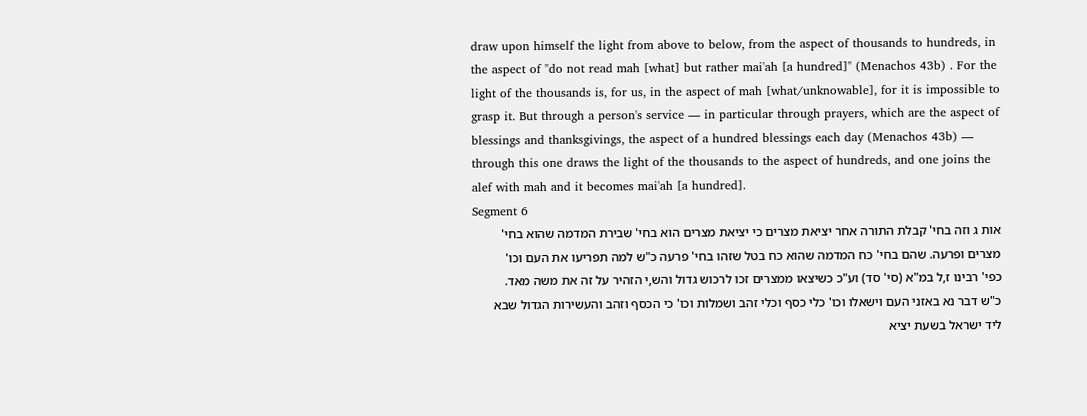draw upon himself the light from above to below, from the aspect of thousands to hundreds, in the aspect of "do not read mah [what] but rather mai'ah [a hundred]" (Menachos 43b) . For the light of the thousands is, for us, in the aspect of mah [what/unknowable], for it is impossible to grasp it. But through a person's service — in particular through prayers, which are the aspect of blessings and thanksgivings, the aspect of a hundred blessings each day (Menachos 43b) — through this one draws the light of the thousands to the aspect of hundreds, and one joins the alef with mah and it becomes mai'ah [a hundred].
Segment 6
אות ג וזה בחי' קבלת התורה אחר יציאת מצרים כי יציאת מצרים הוא בחי' שבירת המדמה שהוא בחי' מצרים ופרעה. שהם בחי' כח המדמה שהוא כח בטל שזהו בחי' פרעה כ"ש למה תפריעו את העם וכו' כפי' רבינו ז,ל במ"א (סי' סד) וע"כ כשיצאו ממצרים זכו לרכוש גדול והש,י הזהיר על זה את משה מאד. כ"ש דבר נא באזני העם וישאלו וכו' כלי כסף וכלי זהב ושמלות וכו' כי הכסף וזהב והעשירות הגדול שבא ליד ישראל בשעת יציא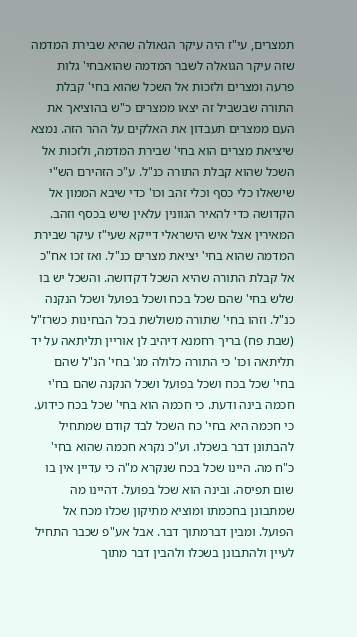תמצרים, עי"ז היה עיקר הגאולה שהיא שבירת המדמה שזה עיקר הגואלה לשבר המדמה שהואבחי' גלות פרעה ומצרים ולזכות אל השכל שהוא בחי' קבלת התורה שבשביל זה יצאו ממצרים כ"ש בהוציאך את העם ממצרים תעבדון את האלקים על ההר הזה. נמצא שיציאת מצרים הוא בחי' שבירת המדמה, ולזכות אל השכל שהוא קבלת התורה כנ"ל. ע"כ הזהירם הש"י שישאלו כלי כסף וכלי זהב וכו' כדי שיבא הממון אל הקדושה כדי להאיר הגוונין עלאין שיש בכסף וזהב. המאירין אצל איש הישראלי דייקא שעי"ז עיקר שבירת המדמה שהוא בחי' יציאת מצרים כנ"ל. ואז זכו אח"כ אל קבלת התורה שהיא השכל דקדושה. והשכל יש בו שלש בחי' שהם שכל בכח ושכל בפועל ושכל הנקנה כנ"ל. וזהו בחי' שתורה משולשת בכל הבחינות כשרז"ל (שבת פח) בריך רחמנא דיהיב לן אוריין תליתאה על יד תליתאה וכו' כי התורה כלולה מג' בחי' הנ"ל שהם בחי' שכל בכח ושכל בפועל ושכל הנקנה שהם בח'י חכמה בינה ודעת. כי חכמה הוא בחי' שכל בכח כידוע. כי חכמה היא בחי' כח השכל לבד קודם שמתחיל להבתונן דבר בשכלו. וע"כ נקרא חכמה שהוא בחי' כ"ח מה. היינו שכל בכח שנקרא מ"ה כי עדיין אין בו שום תפיסה. ובינה הוא שכל בפועל. דהיינו מה שמתבונן בחכמתו ומוציא מתיקון שכלו מכח אל הפועל. ומבין דברמתוך דבר. אבל אע"פ שכבר התחיל לעיין ולהתבונן בשכלו ולהבין דבר מתוך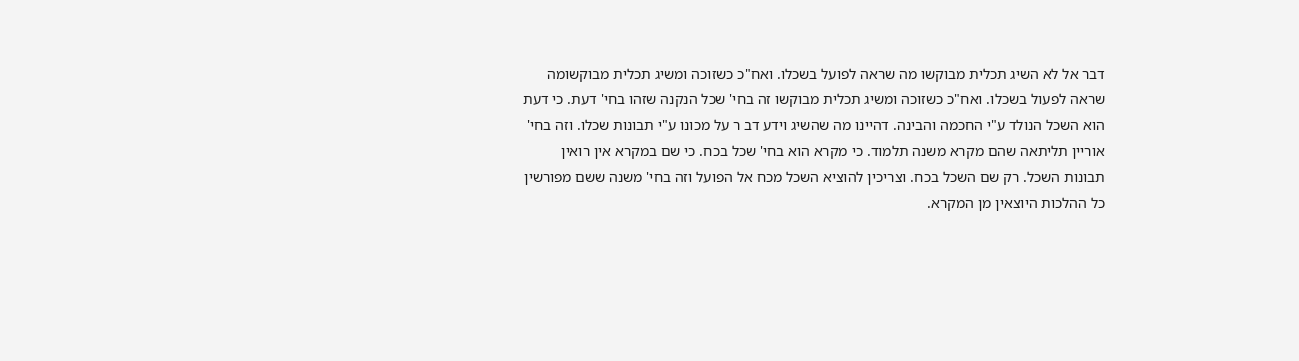דבר אל לא השיג תכלית מבוקשו מה שראה לפועל בשכלו. ואח"כ כשזוכה ומשיג תכלית מבוקשומה שראה לפעול בשכלו. ואח"כ כשזוכה ומשיג תכלית מבוקשו זה בחי' שכל הנקנה שזהו בחי' דעת. כי דעת הוא השכל הנולד ע"י החכמה והבינה. דהיינו מה שהשיג וידע דב ר על מכונו ע"י תבונות שכלו. וזה בחי' אוריין תליתאה שהם מקרא משנה תלמוד. כי מקרא הוא בחי' שכל בכח. כי שם במקרא אין רואין תבונות השכל. רק שם השכל בכח. וצריכין להוציא השכל מכח אל הפועל וזה בחי' משנה ששם מפורשין כל ההלכות היוצאין מן המקרא.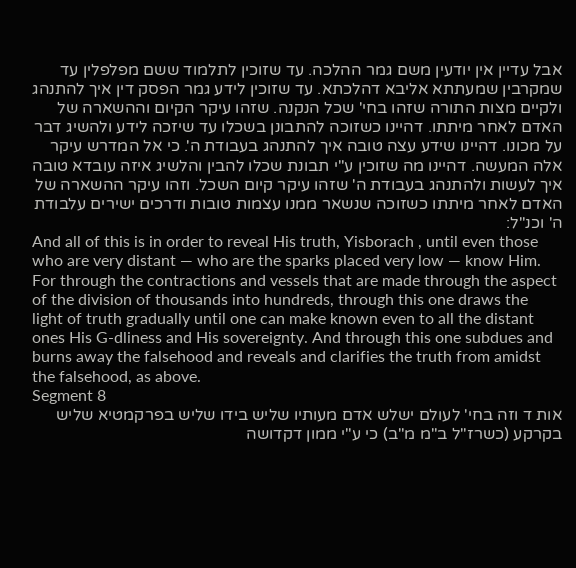אבל עדיין אין יודעין משם גמר ההלכה. עד שזוכין לתלמוד ששם מפלפלין עד שמקרבין שמעתתא אליבא דהלכתא. עד שזוכין לידע גמר הפסק דין איך להתנהג ולקיים מצות התורה שזהו בחי' שכל הנקנה. שזהו עיקר הקיום וההשארה של האדם לאחר מיתתו. דהיינו כשזוכה להתבונן בשכלו עד שיזכה לידע ולהשיג דבר על מכונו. דהיינו שידע עצה טובה איך להתנהג בעבודת ה'. כי אל המדרש עיקר אלה המעשה. דהיינו מה שזוכין ע"י תבונת שכלו להבין והלשיג איזה עובדא טובה איך לעשות ולהתנהג בעבודת ה' שזהו עיקר קיום השכל. וזהו עיקר ההשארה של האדם לאחר מיתתו כשזוכה שנשאר ממנו עצמות טובות ודרכים ישירים עלבודת ה' וכנ"ל:
And all of this is in order to reveal His truth, Yisborach , until even those who are very distant — who are the sparks placed very low — know Him. For through the contractions and vessels that are made through the aspect of the division of thousands into hundreds, through this one draws the light of truth gradually until one can make known even to all the distant ones His G-dliness and His sovereignty. And through this one subdues and burns away the falsehood and reveals and clarifies the truth from amidst the falsehood, as above.
Segment 8
אות ד וזה בחי' לעולם ישלש אדם מעותיו שליש בידו שליש בפרקמטיא שליש בקרקע (כשרז"ל ב"מ מ"ב) כי ע"י ממון דקדושה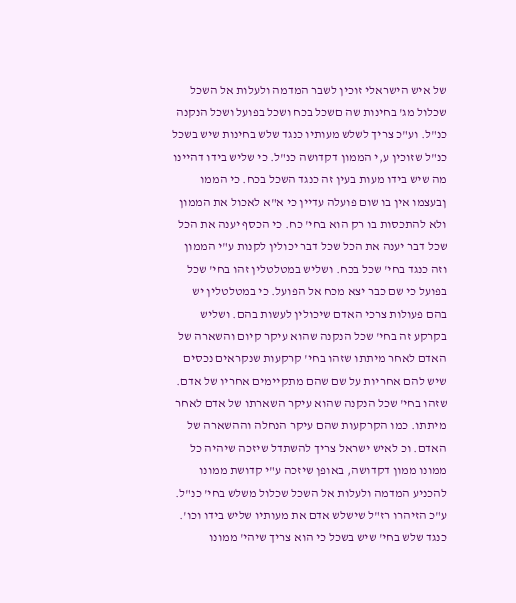של איש הישראלי זוכין לשבר המדמה ולעלות אל השכל שכלול מג' בחינות שה םשכל בכח ושכל בפועל ושכל הנקנה כנ"ל. וע"כ צריך לשלש מעותיו כנגד שלש בחינות שיש בשכל כנ"ל שזוכין ע,י הממון דקדושה כנ"ל. כי שליש בידו דהיינו מה שיש בידו מעות בעין זה כנגד השכל בכח. כי הממו ןבעצמו אין בו שום פועלה עדיין כי א"א לאכול את הממון ולא להתכסות בו רק הוא בחי' כח. כי הכסף יענה את הכל שכל דבר יענה את הכל שכל דבר יכולין לקנות ע"י הממון וזה כנגד בחי' שכל בכח. ושליש במטלטלין זהו בחי' שכל בפועל כי שם כבר יצא מכח אל הפועל. כי במטלטלין יש בהם פעולות צרכי האדם שיכולין לעשות בהם. ושליש בקרקע זה בחי' שכל הנקנה שהוא עיקר קיום והשארה של האדם לאחר מיתתו שזהו בחי' קרקעות שנקראים נכסים שיש להם אחריות על שם שהם מתקיימים אחריו של אדם. שזהו בחי' שכל הנקנה שהוא עיקר השארתו של אדם לאחר מיתתו. כמו הקרקעות שהם עיקר הנחלה וההשארה של האדם. וכ לאיש ישראל צריך להשתדל שיזכה שיהיה כל ממונו ממון דקדושה, באופן שיזכה ע"י קדושת ממונו להכניע המדמה ולעלות אל השכל שכלול משלש בחי' כנ"ל. ע"כ הזיהרו רז"ל שישלש אדם את מעותיו שליש בידו וכו'. כנגד שלש בחי' שיש בשכל כי הוא צריך שיהי' ממונו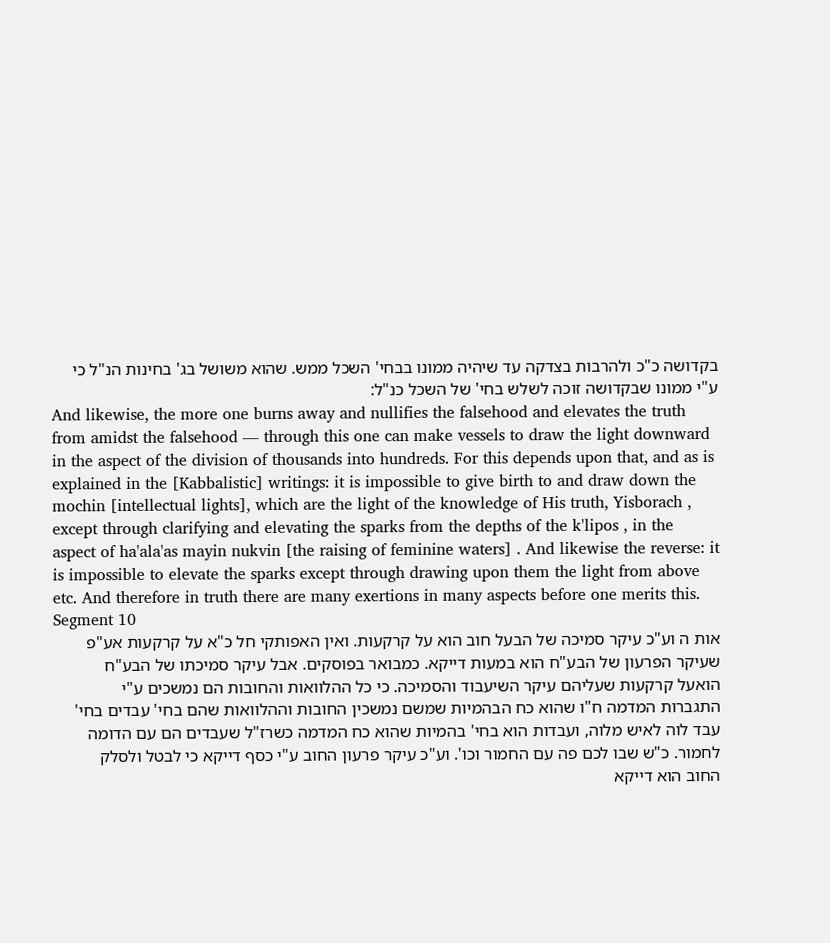בקדושה כ"כ ולהרבות בצדקה עד שיהיה ממונו בבחי' השכל ממש. שהוא משושל בג' בחינות הנ"ל כי ע"י ממונו שבקדושה זוכה לשלש בחי' של השכל כנ"ל:
And likewise, the more one burns away and nullifies the falsehood and elevates the truth from amidst the falsehood — through this one can make vessels to draw the light downward in the aspect of the division of thousands into hundreds. For this depends upon that, and as is explained in the [Kabbalistic] writings: it is impossible to give birth to and draw down the mochin [intellectual lights], which are the light of the knowledge of His truth, Yisborach , except through clarifying and elevating the sparks from the depths of the k'lipos , in the aspect of ha'ala'as mayin nukvin [the raising of feminine waters] . And likewise the reverse: it is impossible to elevate the sparks except through drawing upon them the light from above etc. And therefore in truth there are many exertions in many aspects before one merits this.
Segment 10
אות ה וע"כ עיקר סמיכה של הבעל חוב הוא על קרקעות. ואין האפותקי חל כ"א על קרקעות אע"פ שעיקר הפרעון של הבע"ח הוא במעות דייקא. כמבואר בפוסקים. אבל עיקר סמיכתו של הבע"ח הואעל קרקעות שעליהם עיקר השיעבוד והסמיכה. כי כל ההלוואות והחובות הם נמשכים ע"י התגברות המדמה ח"ו שהוא כח הבהמיות שמשם נמשכין החובות וההלוואות שהם בחי' עבדים בחי' עבד לוה לאיש מלוה, ועבדות הוא בחי' בהמיות שהוא כח המדמה כשרז"ל שעבדים הם עם הדומה לחמור. כ"ש שבו לכם פה עם החמור וכו'. וע"כ עיקר פרעון החוב ע"י כסף דייקא כי לבטל ולסלק החוב הוא דייקא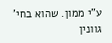ע"י ממון. שהוא בחי' גוונין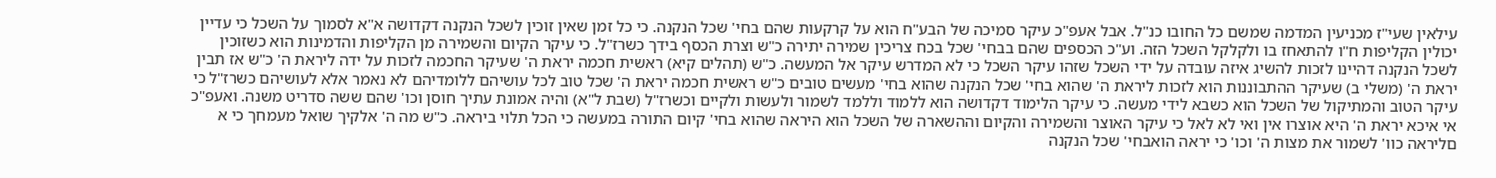עילאין שעי"ז מכניעין המדמה שמשם כל החובו כנ"ל. אבל אעפ"כ עיקר סמיכה של הבע"ח הוא על קרקעות שהם בחי' שכל הנקנה. כי כל זמן שאין זוכין לשכל הנקנה דקדושה א"א לסמוך על השכל כי עדיין יכולין הקליפות ח"ו להתאחז בו ולקלקל השכל הזה. וע"כ הכספים שהם בבחי' שכל בכח צריכין שמירה יתירה כ"ש וצרת הכסף בידך כשרז"ל. כי עיקר הקיום והשמירה מן הקליפות והדמינות הוא כשזוכין לשכל הנקנה דהיינו לזכות להשיג איזה עובדה על ידי השכל שזהו עיקר השכל כי לא המדרש עיקר אל המעשה. כ"ש (תהלים קיא) ראשית חכמה יראת ה' שעיקר החכמה לזכות על ידה ליראת ה' כ"ש אז תבין יראת ה' (משלי ב) שעיקר ההתבוננות הוא לזכות ליראת ה' שהוא בחי' שכל הנקנה שהוא בחי' מעשים טובים כ"ש ראשית חכמה יראת ה' שכל טוב לכל עושיהם ללומדיהם לא נאמר אלא לעושיהם כשרז"ל כי עיקר הטוב והמתיקול של השכל הוא כשבא לידי מעשה. כי עיקר הלימוד דקדושה הוא ללמוד וללמד לשמור ולעשות ולקיים וכשרז"ל (שבת ל"א) והיה אמונת עתיך חוסן וכו' שהם ששה סדריט משנה. ואעפ"כ אי איכא יראת ה' היא אוצרו אין ואי לא לאל כי עיקר האוצר והשמירה והקיום וההשארה של השכל הוא היראה שהוא בחי' קיום התורה במעשה כי הכל תלוי ביראה. כ"ש מה ה' אלקיך שואל מעמחך כי א םליראה כוו' לשמור את מצות ה' וכו' כי יראה הואבחי' שכל הנקנה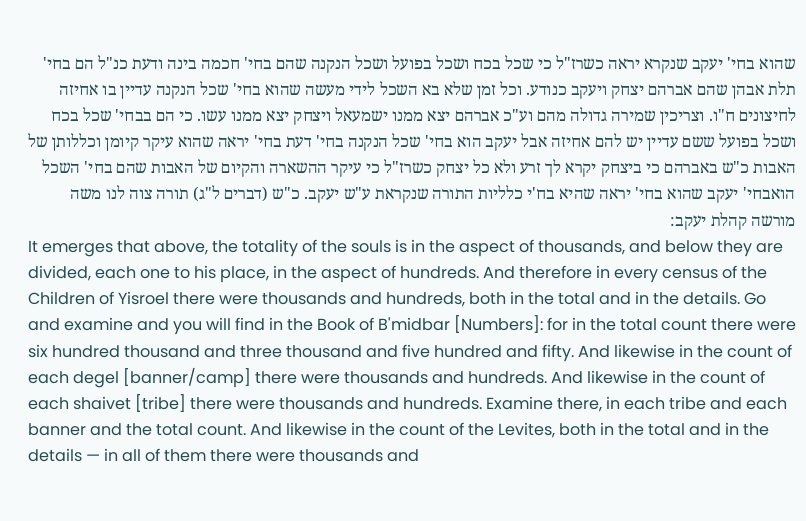שהוא בחי' יעקב שנקרא יראה כשרז"ל כי שכל בכח ושכל בפועל ושכל הנקנה שהם בחי' חכמה בינה ודעת כנ"ל הם בחי' תלת אבהן שהם אברהם יצחק ויעקב כנודע. וכל זמן שלא בא השכל לידי מעשה שהוא בחי' שכל הנקנה עדיין בו אחיזה לחיצונים ח"ו. וצריכין שמירה גדולה מהם וע"כ אברהם יצא ממנו ישמעאל ויצחק יצא ממנו עשו. כי הם בבחי' שכל בכח ושכל בפועל ששם עדיין יש להם אחיזה אבל יעקב הוא בחי' שכל הנקנה בחי' דעת בחי' יראה שהוא עיקר קיומן וכללותן של האבות כ"ש באברהם כי ביצחק יקרא לך זרע ולא כל יצחק כשרז"ל כי עיקר ההשארה והקיום של האבות שהם בחי' השכל הואבחי' יעקב שהוא בחי' יראה שהיא בח'י כלליות התורה שנקראת ע"ש יעקב. כ"ש (דברים ל"ג) תורה צוה לנו משה מורשה קהלת יעקב:
It emerges that above, the totality of the souls is in the aspect of thousands, and below they are divided, each one to his place, in the aspect of hundreds. And therefore in every census of the Children of Yisroel there were thousands and hundreds, both in the total and in the details. Go and examine and you will find in the Book of B'midbar [Numbers]: for in the total count there were six hundred thousand and three thousand and five hundred and fifty. And likewise in the count of each degel [banner/camp] there were thousands and hundreds. And likewise in the count of each shaivet [tribe] there were thousands and hundreds. Examine there, in each tribe and each banner and the total count. And likewise in the count of the Levites, both in the total and in the details — in all of them there were thousands and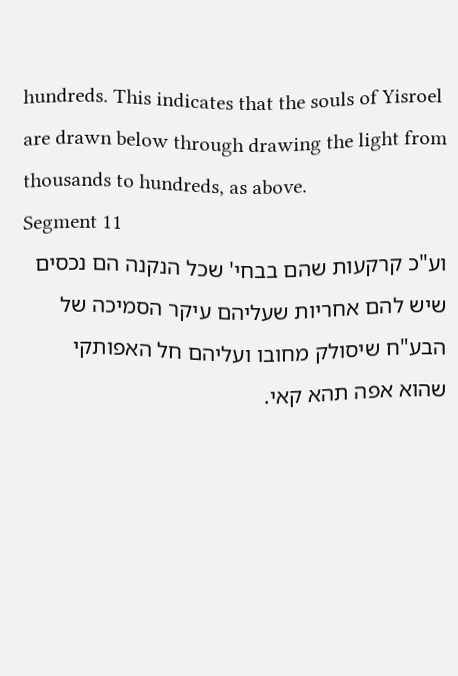hundreds. This indicates that the souls of Yisroel are drawn below through drawing the light from thousands to hundreds, as above.
Segment 11
וע"כ קרקעות שהם בבחי' שכל הנקנה הם נכסים שיש להם אחריות שעליהם עיקר הסמיכה של הבע"ח שיסולק מחובו ועליהם חל האפותקי שהוא אפה תהא קאי.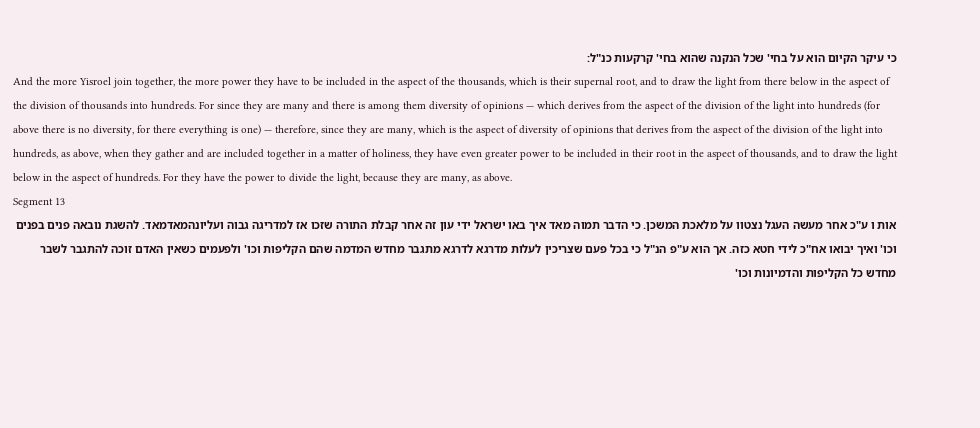כי עיקר הקיום הוא על בחי' שכל הנקנה שהוא בחי' קרקעות כנ"ל:
And the more Yisroel join together, the more power they have to be included in the aspect of the thousands, which is their supernal root, and to draw the light from there below in the aspect of the division of thousands into hundreds. For since they are many and there is among them diversity of opinions — which derives from the aspect of the division of the light into hundreds (for above there is no diversity, for there everything is one) — therefore, since they are many, which is the aspect of diversity of opinions that derives from the aspect of the division of the light into hundreds, as above, when they gather and are included together in a matter of holiness, they have even greater power to be included in their root in the aspect of thousands, and to draw the light below in the aspect of hundreds. For they have the power to divide the light, because they are many, as above.
Segment 13
אות ו ע"כ אחר מעשה העגל נצטוו על מלאכת המשכן. כי הדבר תמוה מאד איך באו ישראל ידי עון זה אחר קבלת התורה שזכו אז למדריגה גבוה ועליונהמאדמאד. להשגת נובאה פנים בפנים וכו' ואיך יבואו אח"כ לידי חטא כזה. אך הוא ע"פ הנ"ל כי בכל פעם שצריכין לעלות מדרגא לדרגא מתגבר מחדש המדמה שהם הקליפות וכו' ולפעמים כשאין האדם זוכה להתגבר לשבר מחדש כל הקליפות והדמיונות וכו'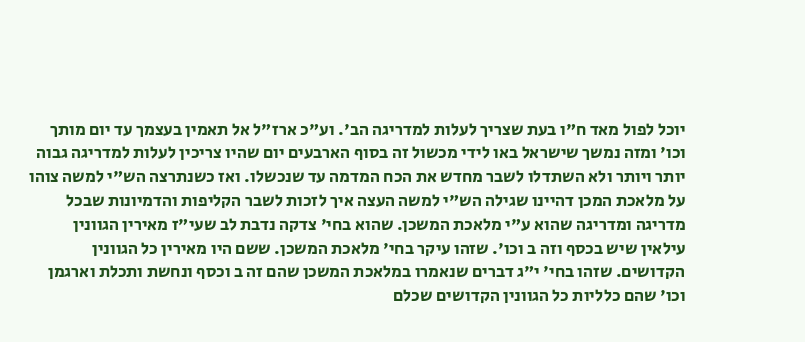יוכל לפול מאד ח"ו בעת שצריך לעלות למדריגה הב'. וע"כ ארז"ל אל תאמין בעצמך עד יום מותך וכו' ומזה נמשך שישראל באו לידי מכשול זה בסוף הארבעים יום שהיו צריכין לעלות למדריגה גבוה יותר ויותר ולא השתדלו לשבר מחדש את הכח המדמה עד שנכשלו. ואז כשנתרצה הש"י למשה צוהו על מלאכת המכן דהיינו שגילה הש"י למשה העצה איך לזכות לשבר הקליפות והדמיונות שבכל מדריגה ומדריגה שהוא ע"י מלאכת המשכן. שהוא בחי' צדקה נדבת לב שעי"ז מאירין הגוונין עילאין שיש בכסף וזה ב וכו'. שזהו עיקר בחי' מלאכת המשכן. ששם היו מאירין כל הגוונין הקדושים. שזהו בחי' י"ג דברים שנאמרו במלאכת המשכן שהם זה ב וכסף ונחשת ותכלת וארגמן וכו' שהם כלליות כל הגוונין הקדושים שכלם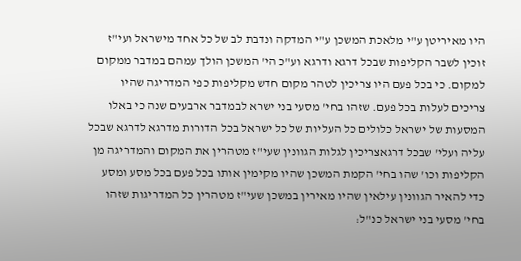היו מאיריטן ע"י מלאכת המשכן ע"י המדקה ונדבת לב של כל אחד מישראל ועי"ז זוכין לשבר הקליפות שבכל דרגא ודרגא וע"כ הי' המשכן הולך עמהם במדבר ממקום למקום. כי בכל פעם היו צריכין לטהר מקום חדש מקליפות כפי המדריגה שהיו צריכים לעלות בכל פעם. שזהו בחי' מסעי בני ישרא לבמדבר ארבעים שנה כי באלו המסעות של ישראל כלולים כל העליות של כל ישראל בכל הדורות מדרגא לדרגא שבכל עליה ועלי' שבכל דרגאצריכין לגלות הגוונין שעי"ז מטהרין את המקום והמדריגה מן הקליפות וכו' שהו בחי' הקמת המשכן שהיו מקימין אותו בכל פעם בכל מסע ומסע כדי להאיר הגוונין עילאין שהיו מאירין במשכן שעי"ז מטהרין כל המדריגות שזהו בחי' מסעי בני ישראל כנ"ל: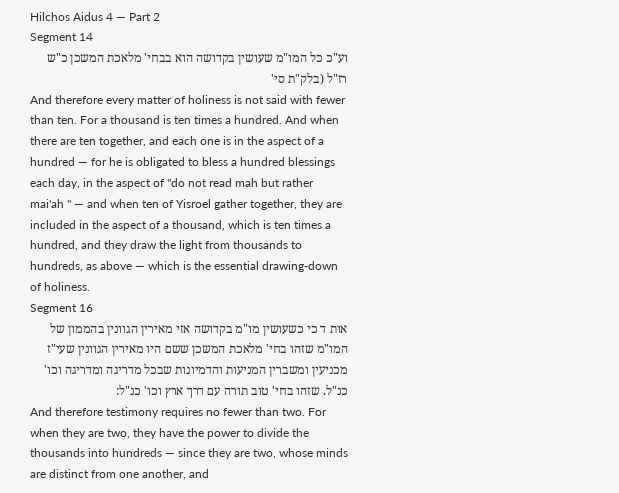Hilchos Aidus 4 — Part 2
Segment 14
וע"כ כל המו"מ שעושין בקדושה הוא בבחי' מלאכת המשכן כ"ש רז"ל (בלק"ת סי'
And therefore every matter of holiness is not said with fewer than ten. For a thousand is ten times a hundred. And when there are ten together, and each one is in the aspect of a hundred — for he is obligated to bless a hundred blessings each day, in the aspect of "do not read mah but rather mai'ah " — and when ten of Yisroel gather together, they are included in the aspect of a thousand, which is ten times a hundred, and they draw the light from thousands to hundreds, as above — which is the essential drawing-down of holiness.
Segment 16
אות ד כי כשעושין מו"מ בקדושה אזי מאירין הגוונין בהממון של המו"מ שזהו בחי' מלאכת המשכן ששם היו מאירין הגוונין שעי"ז מכניעין ומשברין המניעות והדמיונות שבכל מדריגה ומדריגה וכו' כנ"ל. שזהו בחי' טוב תורה עם דרך ארץ וכו' כנ"ל:
And therefore testimony requires no fewer than two. For when they are two, they have the power to divide the thousands into hundreds — since they are two, whose minds are distinct from one another, and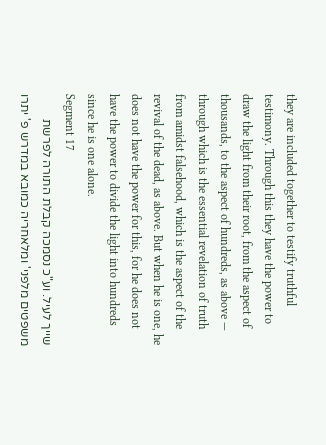they are included together to testify truthful testimony. Through this they have the power to draw the light from their root, from the aspect of thousands, to the aspect of hundreds, as above — through which is the essential revelation of truth from amidst falsehood, which is the aspect of the revival of the dead, as above. But when he is one, he does not have the power for this, for he does not have the power to divide the light into hundreds since he is one alone.
Segment 17
שייך לעיל. וע"כ נסמכה קבלת התורה לפרשת משפטים מלפני' ומלאחריה כמובא במדרש פ' יתרו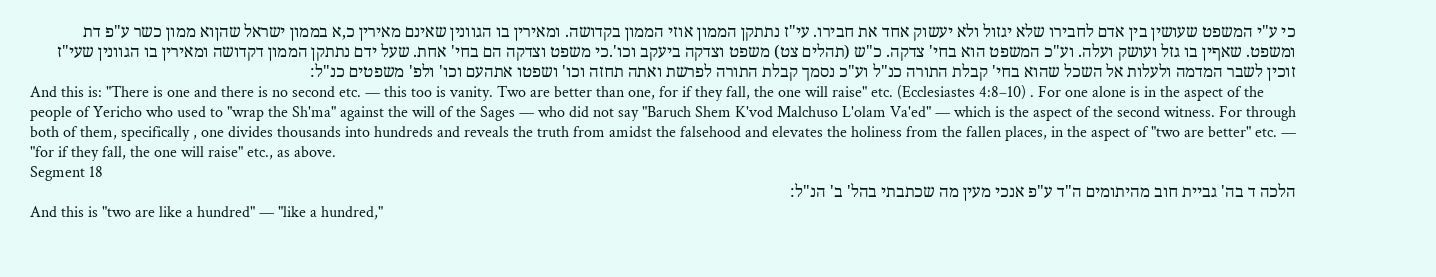כי ע"י המשפט שעושין בין אדם לחבירו שלא יגזול ולא יעשוק אחד את חבירו. עי"ז נתתקן הממון אוזי הממון בקדושה. ומאירין בו הגוונין שאינם מאירין כ,א בממון ישראל שהןוא ממון כשר ע"פ דת ומשפט. שאףין בו גזל ועושק ועלה. וע"כ המשפט הוא בחי' צדקה. כ"ש (תהלים צט) משפט וצדקה ביעקב וכו'.כי משפט וצדקה הם בחי' אחת. שעל ידם נתתקן הממון דקדושה ומאירין בו הגוונין שעי"ז זוכין לשבר המדמה ולעלות אל השכל שהוא בחי' קבלת התורה כנ"ל וע"כ נסמך קבלת התורה לפרשת ואתה תחזה וכו' ושפטו אתהעם וכו' ולפ' משפטים כנ"ל:
And this is: "There is one and there is no second etc. — this too is vanity. Two are better than one, for if they fall, the one will raise" etc. (Ecclesiastes 4:8–10) . For one alone is in the aspect of the people of Yericho who used to "wrap the Sh'ma" against the will of the Sages — who did not say "Baruch Shem K'vod Malchuso L'olam Va'ed" — which is the aspect of the second witness. For through both of them, specifically , one divides thousands into hundreds and reveals the truth from amidst the falsehood and elevates the holiness from the fallen places, in the aspect of "two are better" etc. — "for if they fall, the one will raise" etc., as above.
Segment 18
הלכה ד בה' גביית חוב מהיתומים ה"ד ע"פ אנכי מעין מה שכתבתי בהל' ב' הנ"ל:
And this is "two are like a hundred" — "like a hundred,"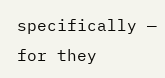specifically — for they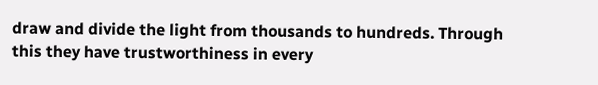draw and divide the light from thousands to hundreds. Through this they have trustworthiness in every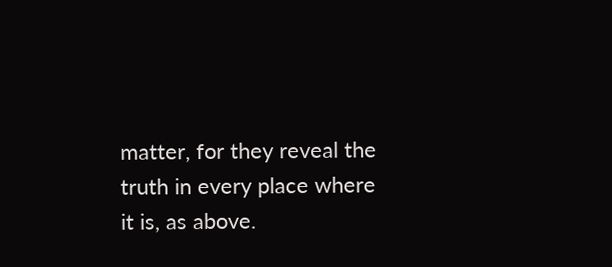matter, for they reveal the truth in every place where it is, as above.